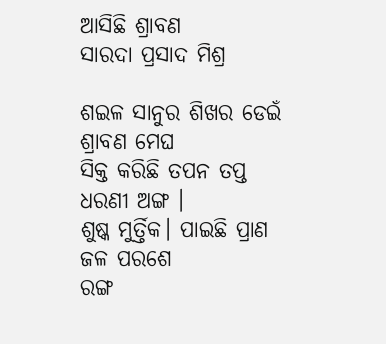ଆସିଛି ଶ୍ରାବଣ
ସାରଦା ପ୍ରସାଦ ମିଶ୍ର

ଶଇଳ ସାନୁର ଶିଖର ଡେଇଁ ଶ୍ରାବଣ ମେଘ
ସିକ୍ତ କରିଛି ତପନ ତପ୍ତ ଧରଣୀ ଅଙ୍ଗ ।
ଶୁଷ୍କ ମୁର୍ତ୍ତିକ। ପାଇଛି ପ୍ରାଣ ଜଳ ପରଶେ
ରଙ୍ଗ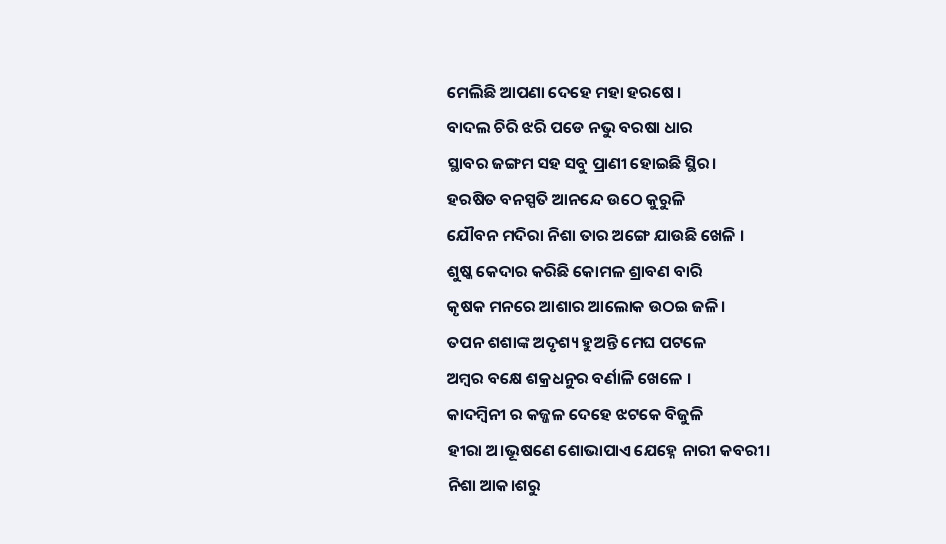ମେଲିଛି ଆପଣା ଦେହେ ମହା ହରଷେ ।
ବାଦଲ ଚିରି ଝରି ପଡେ ନଭୁ ବରଷା ଧାର
ସ୍ଥାବର ଜଙ୍ଗମ ସହ ସବୁ ପ୍ରାଣୀ ହୋଇଛି ସ୍ଥିର।
ହରଷିତ ବନସ୍ପତି ଆନନ୍ଦେ ଉଠେ କୁରୁଳି
ଯୌବନ ମଦିରା ନିଶା ତାର ଅଙ୍ଗେ ଯାଉଛି ଖେଳି ।
ଶୁଷ୍କ କେଦାର କରିଛି କୋମଳ ଶ୍ରାବଣ ବାରି
କୃଷକ ମନରେ ଆଶାର ଆଲୋକ ଉଠଇ ଜଳି।
ତପନ ଶଶାଙ୍କ ଅଦୃଶ୍ୟ ହୁଅନ୍ତି ମେଘ ପଟଳେ
ଅମ୍ବର ବକ୍ଷେ ଶକ୍ରଧନୁର ବର୍ଣାଳି ଖେଳେ ।
କାଦମ୍ବିନୀ ର କଜ୍ଜଳ ଦେହେ ଝଟକେ ବିଜୁଳି
ହୀରା ଅ।ଭୂଷଣେ ଶୋଭାପାଏ ଯେହ୍ନେ ନାରୀ କବରୀ।
ନିଶା ଆକ।ଶରୁ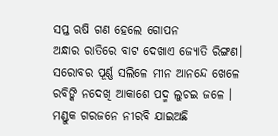ସପ୍ତ ଋଷି ଗଣ ହେଲେ ଗୋପନ
ଅନ୍ଧାର ରାତିରେ ବାଟ ଦେଖାଏ ଜ୍ୟୋତି ରିଙ୍ଗଣ।
ସରୋବର ପୂର୍ଣ୍ଣ ସଲିଳେ ମୀନ ଆନନ୍ଦେ ଖେଳେ
ରବିଙ୍କି ନଦେଖି ଆକାଶେ ପଦ୍ମ ଲୁଚଇ ଜଳେ ।
ମଣ୍ଡୁକ ଗରଜନେ ନୀରବି ଯାଇଅଛି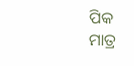ପିକ
ମାତ୍ର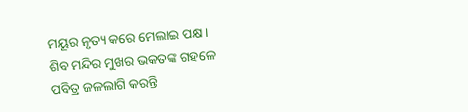ମୟୂର ନୃତ୍ୟ କରେ ମେଲାଇ ପକ୍ଷ ।
ଶିବ ମନ୍ଦିର ମୁଖର ଭକତଙ୍କ ଗହଳେ
ପବିତ୍ର ଜଳଲାଗି କରନ୍ତି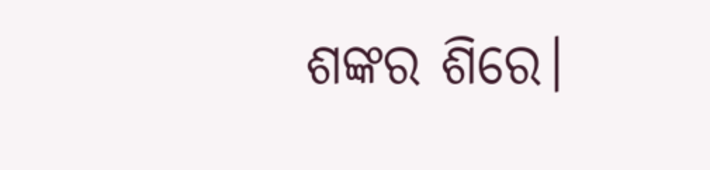ଶଙ୍କର ଶିରେ।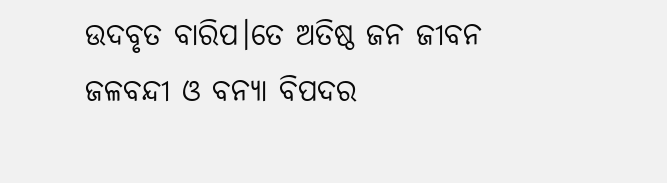ଉଦବୃତ ବାରିପ।ତେ ଅତିଷ୍ଠ ଜନ ଜୀବନ
ଜଳବନ୍ଦୀ ଓ ବନ୍ୟା ବିପଦର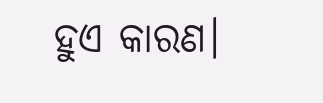ହୁଏ କାରଣ।